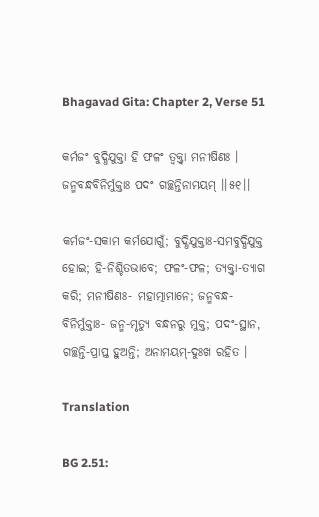Bhagavad Gita: Chapter 2, Verse 51

କର୍ମଜଂ ବୁଦ୍ଧିଯୁକ୍ତା ହି ଫଳଂ ତ୍ୱକ୍ତ୍ୱା ମନୀଷିଣଃ ।
ଜନ୍ମବନ୍ଧବିନିର୍ମୁକ୍ତାଃ ପଦଂ ଗଚ୍ଛନ୍ତିନାମୟମ୍ ।।୫୧।।

କର୍ମଜଂ-ସକାମ କର୍ମଯୋଗୁଁ; ବୁଦ୍ଧିଯୁକ୍ତାଃ-ସମବୁଦ୍ଧିଯୁକ୍ତ ହୋଇ; ହି-ନିଶ୍ଚିତଭାବେ; ଫଳଂ-ଫଳ; ତ୍ୟକ୍ତ୍ୱା-ତ୍ୟାଗ କରି; ମନୀଷିଣଃ- ମହାତ୍ମାମାନେ; ଜନ୍ମବନ୍ଧ-ବିନିର୍ମୁକ୍ତାଃ- ଜନ୍ମ-ମୃତ୍ୟୁ ବନ୍ଧନରୁ ମୁକ୍ତ; ପଦଂ-ସ୍ଥାନ, ଗଚ୍ଛନ୍ତି-ପ୍ରାପ୍ତ ହୁଅନ୍ତି; ଅନାମୟମ୍‌-ଦୁଃଖ ରହିତ ।

Translation

BG 2.51: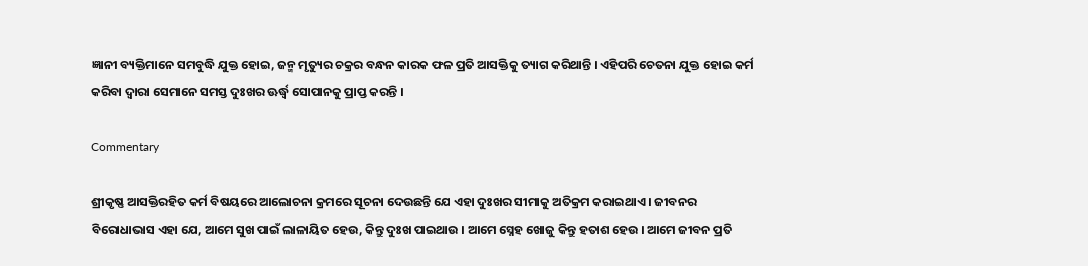ଜ୍ଞାନୀ ବ୍ୟକ୍ତିମାନେ ସମବୁଦ୍ଧି ଯୁକ୍ତ ହୋଇ, ଜନ୍ମ ମୃତ୍ୟୁର ଚକ୍ରର ବନ୍ଧନ କାରକ ଫଳ ପ୍ରତି ଆସକ୍ତିକୁ ତ୍ୟାଗ କରିଥାନ୍ତି । ଏହିପରି ଚେତନା ଯୁକ୍ତ ହୋଇ କର୍ମ କରିବା ଦ୍ୱାରା ସେମାନେ ସମସ୍ତ ଦୁଃଖର ଊର୍ଦ୍ଧ୍ୱ ସୋପାନକୁ ପ୍ରାପ୍ତ କରନ୍ତି ।

Commentary

ଶ୍ରୀକୃଷ୍ଣ ଆସକ୍ତିରହିତ କର୍ମ ବିଷୟରେ ଆଲୋଚନା କ୍ରମରେ ସୂଚନା ଦେଉଛନ୍ତି ଯେ ଏହା ଦୁଃଖର ସୀମାକୁ ଅତିକ୍ରମ କରାଇଥାଏ । ଜୀବନର ବିରୋଧାଭାସ ଏହା ଯେ, ଆମେ ସୁଖ ପାଇଁ ଲାଳାୟିତ ହେଉ, କିନ୍ତୁ ଦୁଃଖ ପାଇଥାଉ । ଆମେ ସ୍ନେହ ଖୋଜୁ କିନ୍ତୁ ହତାଶ ହେଉ । ଆମେ ଜୀବନ ପ୍ରତି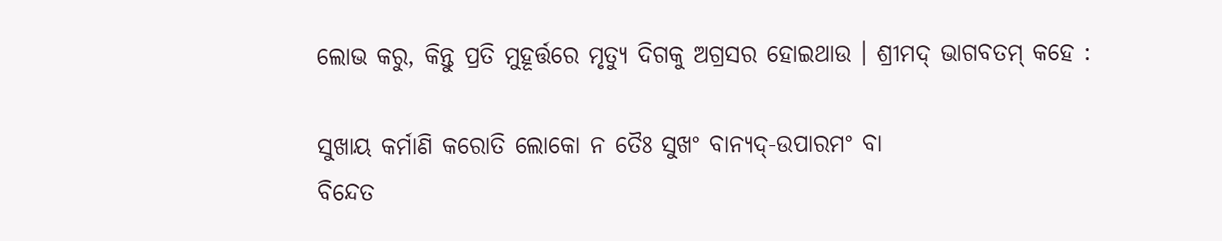ଲୋଭ କରୁ, କିନ୍ତୁ ପ୍ରତି ମୁହୂର୍ତ୍ତରେ ମୃତ୍ୟୁ ଦିଗକୁ ଅଗ୍ରସର ହୋଇଥାଉ । ଶ୍ରୀମଦ୍ ଭାଗବତମ୍ କହେ :

ସୁଖାୟ କର୍ମାଣି କରୋତି ଲୋକୋ ନ ତୈଃ ସୁଖଂ ବାନ୍ୟଦ୍‌-ଉପାରମଂ ବା
ବିନ୍ଦେତ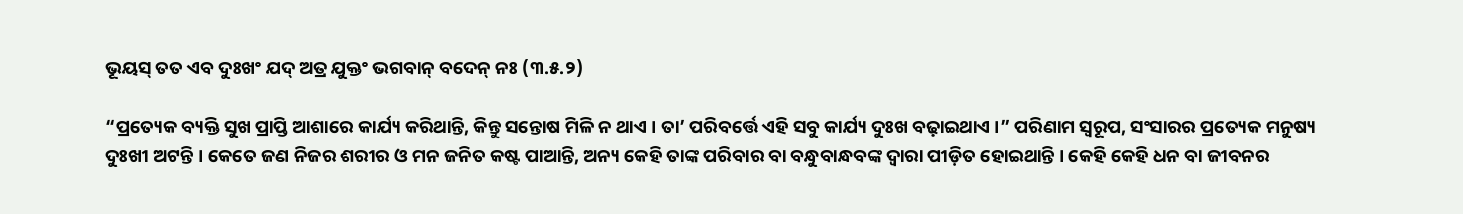ଭୂୟସ୍ ତତ ଏବ ଦୁଃଖଂ ଯଦ୍ ଅତ୍ର ଯୁକ୍ତଂ ଭଗବାନ୍ ବଦେନ୍ ନଃ (୩.୫.୨)

“ପ୍ରତ୍ୟେକ ବ୍ୟକ୍ତି ସୁଖ ପ୍ରାପ୍ତି ଆଶାରେ କାର୍ଯ୍ୟ କରିଥାନ୍ତି, କିନ୍ତୁ ସନ୍ତୋଷ ମିଳି ନ ଥାଏ । ତା’ ପରିବର୍ତ୍ତେ ଏହି ସବୁ କାର୍ଯ୍ୟ ଦୁଃଖ ବଢ଼ାଇଥାଏ ।” ପରିଣାମ ସ୍ୱରୂପ, ସଂସାରର ପ୍ରତ୍ୟେକ ମନୁଷ୍ୟ ଦୁଃଖୀ ଅଟନ୍ତି । କେତେ ଜଣ ନିଜର ଶରୀର ଓ ମନ ଜନିତ କଷ୍ଟ ପାଆନ୍ତି, ଅନ୍ୟ କେହି ତାଙ୍କ ପରିବାର ବା ବନ୍ଧୁବାନ୍ଧବଙ୍କ ଦ୍ୱାରା ପୀଡ଼ିତ ହୋଇଥାନ୍ତି । କେହି କେହି ଧନ ବା ଜୀବନର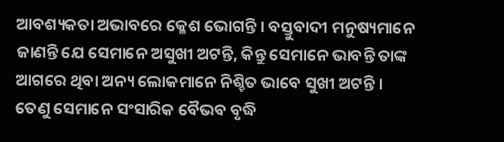ଆବଶ୍ୟକତା ଅଭାବରେ କ୍ଳେଶ ଭୋଗନ୍ତି । ବସ୍ତୁବାଦୀ ମନୁଷ୍ୟମାନେ ଜାଣନ୍ତି ଯେ ସେମାନେ ଅସୁଖୀ ଅଟନ୍ତି, କିନ୍ତୁ ସେମାନେ ଭାବନ୍ତି ତାଙ୍କ ଆଗରେ ଥିବା ଅନ୍ୟ ଲୋକମାନେ ନିଶ୍ଚିତ ଭାବେ ସୁଖୀ ଅଟନ୍ତି । ତେଣୁ ସେମାନେ ସଂସାରିକ ବୈଭବ ବୃଦ୍ଧି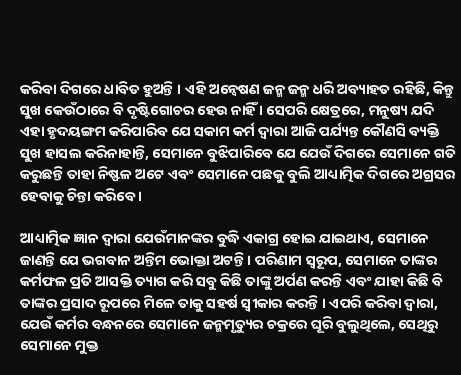କରିବା ଦିଗରେ ଧାବିତ ହୁଅନ୍ତି । ଏହି ଅନ୍ୱେଷଣ ଜନ୍ମ ଜନ୍ମ ଧରି ଅବ୍ୟାହତ ରହିଛି, କିନ୍ତୁ ସୁଖ କେଉଁଠାରେ ବି ଦୃଷ୍ଟିଗୋଚର ହେଉ ନାହିଁ । ସେପରି କ୍ଷେତ୍ରରେ, ମନୁଷ୍ୟ ଯଦି ଏହା ହୃଦୟଙ୍ଗମ କରିପାରିବ ଯେ ସକାମ କର୍ମ ଦ୍ୱାରା ଆଜି ପର୍ଯ୍ୟନ୍ତ କୌଣସି ବ୍ୟକ୍ତି ସୁଖ ହାସଲ କରିନାହାନ୍ତି, ସେମାନେ ବୁଝିପାରିବେ ଯେ ଯେଉଁ ଦିଗରେ ସେମାନେ ଗତି କରୁଛନ୍ତି ତାହା ନିଷ୍ଫଳ ଅଟେ ଏବଂ ସେମାନେ ପଛକୁ ବୁଲି ଆଧ୍ୟାତ୍ମିକ ଦିଗରେ ଅଗ୍ରସର ହେବାକୁ ଚିନ୍ତା କରିବେ ।

ଆଧ୍ୟାତ୍ମିକ ଜ୍ଞାନ ଦ୍ୱାରା ଯେଉଁମାନଙ୍କର ବୁଦ୍ଧି ଏକାଗ୍ର ହୋଇ ଯାଇଥାଏ, ସେମାନେ ଜାଣନ୍ତି ଯେ ଭଗବାନ ଅନ୍ତିମ ଭୋକ୍ତା ଅଟନ୍ତି । ପରିଣାମ ସ୍ୱରୂପ, ସେମାନେ ତାଙ୍କର କର୍ମଫଳ ପ୍ରତି ଆସକ୍ତି ତ୍ୟାଗ କରି ସବୁ କିଛି ତାଙ୍କୁ ଅର୍ପଣ କରନ୍ତି ଏବଂ ଯାହା କିଛି ବି ତାଙ୍କର ପ୍ରସାଦ ରୂପରେ ମିଳେ ତାକୁ ସହର୍ଷ ସ୍ୱୀକାର କରନ୍ତି । ଏପରି କରିବା ଦ୍ୱାରା, ଯେଉଁ କର୍ମର ବନ୍ଧନରେ ସେମାନେ ଜନ୍ମମୃତ୍ୟୁର ଚକ୍ରରେ ଘୂରି ବୁଲୁଥିଲେ, ସେଥିରୁ ସେମାନେ ମୁକ୍ତ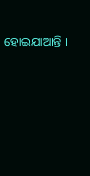ହୋଇଯାଆନ୍ତି ।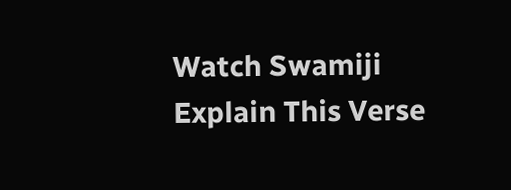Watch Swamiji Explain This Verse